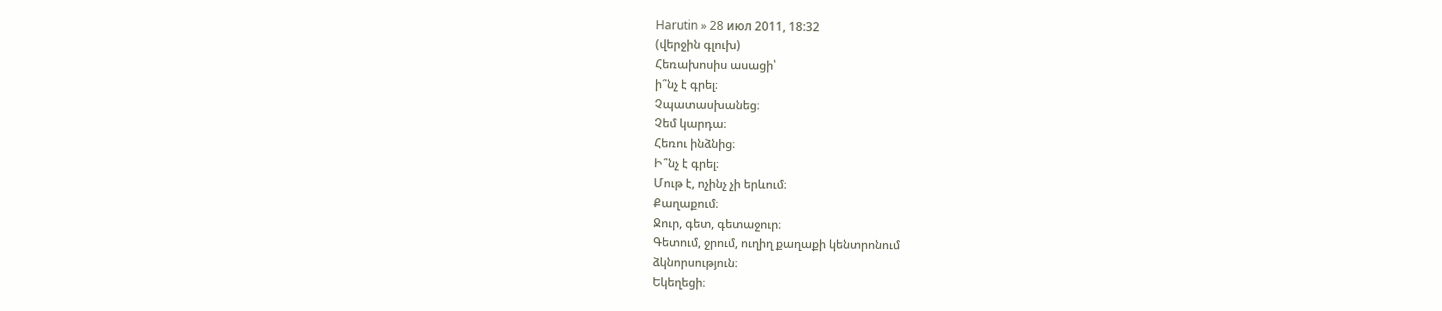Harutin » 28 июл 2011, 18:32
(վերջին գլուխ)
Հեռախոսիս ասացի՝
ի՞նչ է գրել։
Չպատասխանեց։
Չեմ կարդա։
Հեռու ինձնից։
Ի՞նչ է գրել։
Մութ է, ոչինչ չի երևում։
Քաղաքում։
Ջուր, գետ, գետաջուր։
Գետում, ջրում, ուղիղ քաղաքի կենտրոնում
ձկնորսություն։
Եկեղեցի։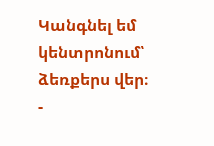Կանգնել եմ կենտրոնում՝ ձեռքերս վեր։
-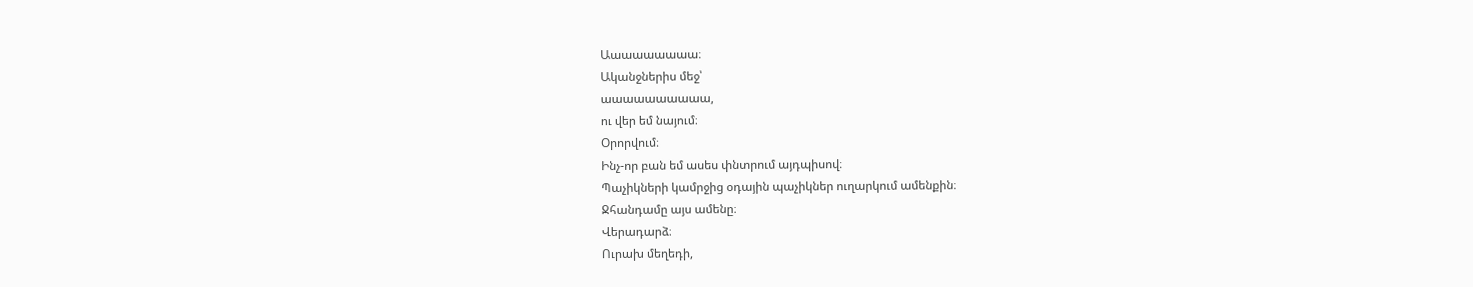Աաաաաաաաա։
Ականջներիս մեջ՝
աաաաաաաաաա,
ու վեր եմ նայում։
Օրորվում։
Ինչ-որ բան եմ ասես փնտրում այդպիսով։
Պաչիկների կամրջից օդային պաչիկներ ուղարկում ամենքին։
Ջհանդամը այս ամենը։
Վերադարձ։
Ուրախ մեղեդի,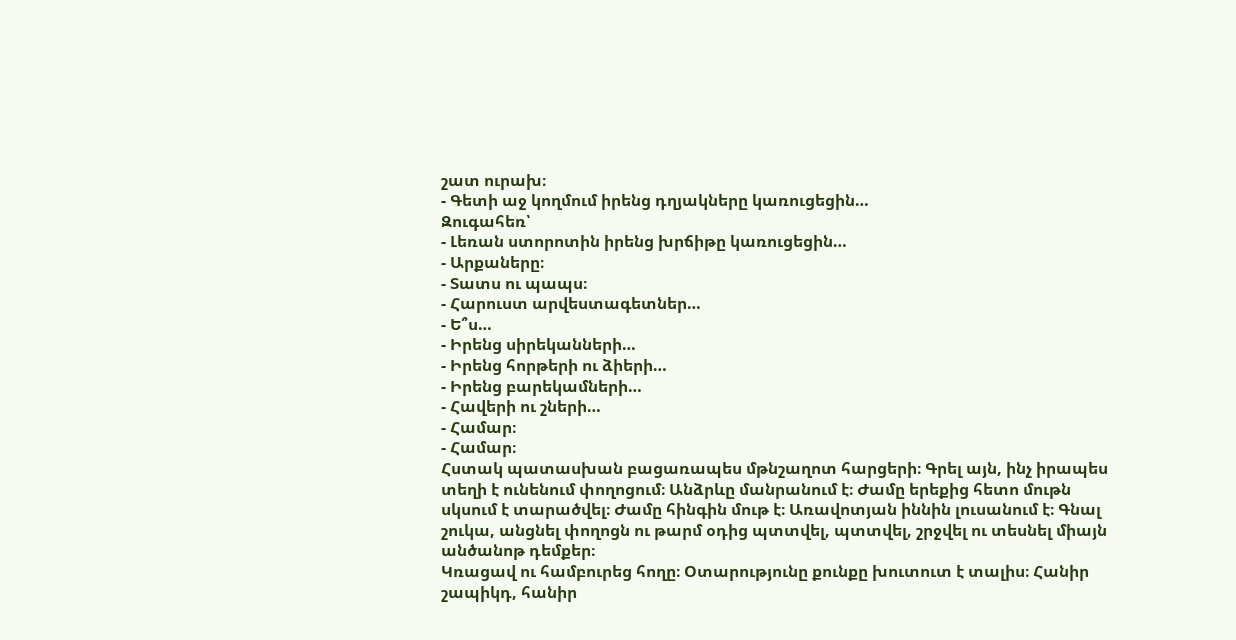շատ ուրախ։
- Գետի աջ կողմում իրենց դղյակները կառուցեցին…
Զուգահեռ՝
- Լեռան ստորոտին իրենց խրճիթը կառուցեցին…
- Արքաները։
- Տատս ու պապս։
- Հարուստ արվեստագետներ…
- Ե՞ս…
- Իրենց սիրեկանների…
- Իրենց հորթերի ու ձիերի…
- Իրենց բարեկամների…
- Հավերի ու շների…
- Համար։
- Համար։
Հստակ պատասխան բացառապես մթնշաղոտ հարցերի։ Գրել այն, ինչ իրապես տեղի է ունենում փողոցում։ Անձրևը մանրանում է։ Ժամը երեքից հետո մութն սկսում է տարածվել։ Ժամը հինգին մութ է։ Առավոտյան իննին լուսանում է։ Գնալ շուկա, անցնել փողոցն ու թարմ օդից պտտվել, պտտվել, շրջվել ու տեսնել միայն անծանոթ դեմքեր։
Կռացավ ու համբուրեց հողը։ Օտարությունը քունքը խուտուտ է տալիս։ Հանիր շապիկդ, հանիր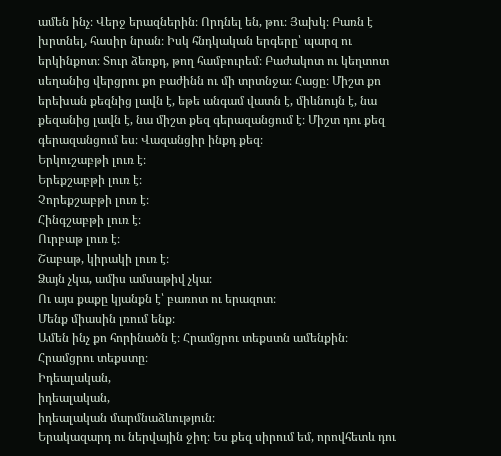ամեն ինչ։ Վերջ երազներին։ Որդնել են, թու։ Յախկ։ Բառն է խրտնել, հասիր նրան։ Իսկ հնդկական երգերը՝ պարզ ու երկինքոտ։ Տուր ձեռքդ, թող համբուրեմ։ Բաժակոտ ու կեղտոտ սեղանից վերցրու քո բաժինն ու մի տրտնջա։ Հացը։ Միշտ քո երեխան քեզնից լավն է, եթե անգամ վատն է, միևնույն է, նա քեզանից լավն է, նա միշտ քեզ գերազանցում է։ Միշտ դու քեզ գերազանցում ես։ Վազանցիր ինքդ քեզ։
Երկուշաբթի լուռ է։
Երեքշաբթի լուռ է։
Չորեքշաբթի լուռ է։
Հինգշաբթի լուռ է։
Ուրբաթ լուռ է։
Շաբաթ, կիրակի լուռ է։
Ձայն չկա, ամիս ամսաթիվ չկա։
Ու այս քաքը կյանքն է՝ բառոտ ու երազոտ։
Մենք միասին լռում ենք։
Ամեն ինչ քո հորինածն է։ Հրամցրու տեքստն ամենքին։
Հրամցրու տեքստը։
Իդեալական,
իդեալական,
իդեալական մարմնաձևություն։
Երակազարդ ու ներվային ջիղ։ Ես քեզ սիրում եմ, որովհետև դու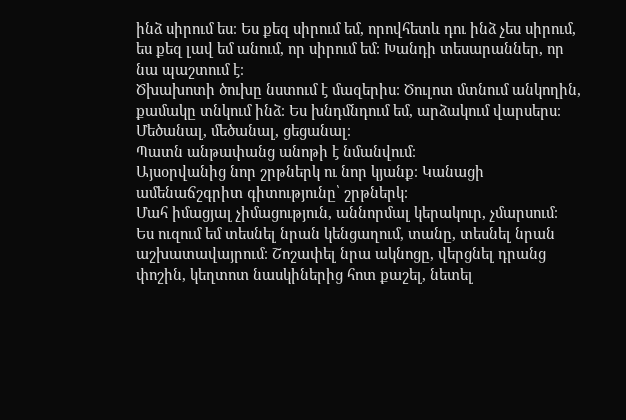ինձ սիրում ես։ Ես քեզ սիրում եմ, որովհետև դու ինձ չես սիրում, ես քեզ լավ եմ անում, որ սիրում եմ։ Խանդի տեսարաններ, որ նա պաշտում է։
Ծխախոտի ծուխը նստում է մազերիս։ Ծուլոտ մտնում անկողին, քամակը տնկում ինձ։ Ես խնդմնդում եմ, արձակում վարսերս։
Մեծանալ, մեծանալ, ցեցանալ։
Պատն անթափանց անոթի է նմանվում։
Այսօրվանից նոր շրթներկ ու նոր կյանք։ Կանացի ամենաճշգրիտ գիտությունը՝ շրթներկ։
Մահ իմացյալ չիմացություն, աննորմալ կերակուր, չմարսում։
Ես ուզում եմ տեսնել նրան կենցաղում, տանը, տեսնել նրան աշխատավայրում։ Շոշափել նրա ակնոցը, վերցնել դրանց փոշին, կեղտոտ նասկիներից հոտ քաշել, նետել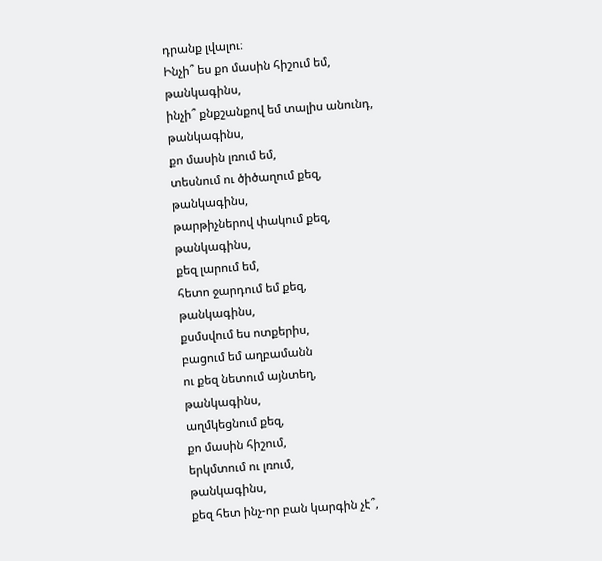դրանք լվալու։
Ինչի՞ ես քո մասին հիշում եմ,
թանկագինս,
ինչի՞ քնքշանքով եմ տալիս անունդ,
թանկագինս,
քո մասին լռում եմ,
տեսնում ու ծիծաղում քեզ,
թանկագինս,
թարթիչներով փակում քեզ,
թանկագինս,
քեզ լարում եմ,
հետո ջարդում եմ քեզ,
թանկագինս,
քսմսվում ես ոտքերիս,
բացում եմ աղբամանն
ու քեզ նետում այնտեղ,
թանկագինս,
աղմկեցնում քեզ,
քո մասին հիշում,
երկմտում ու լռում,
թանկագինս,
քեզ հետ ինչ-որ բան կարգին չէ՞,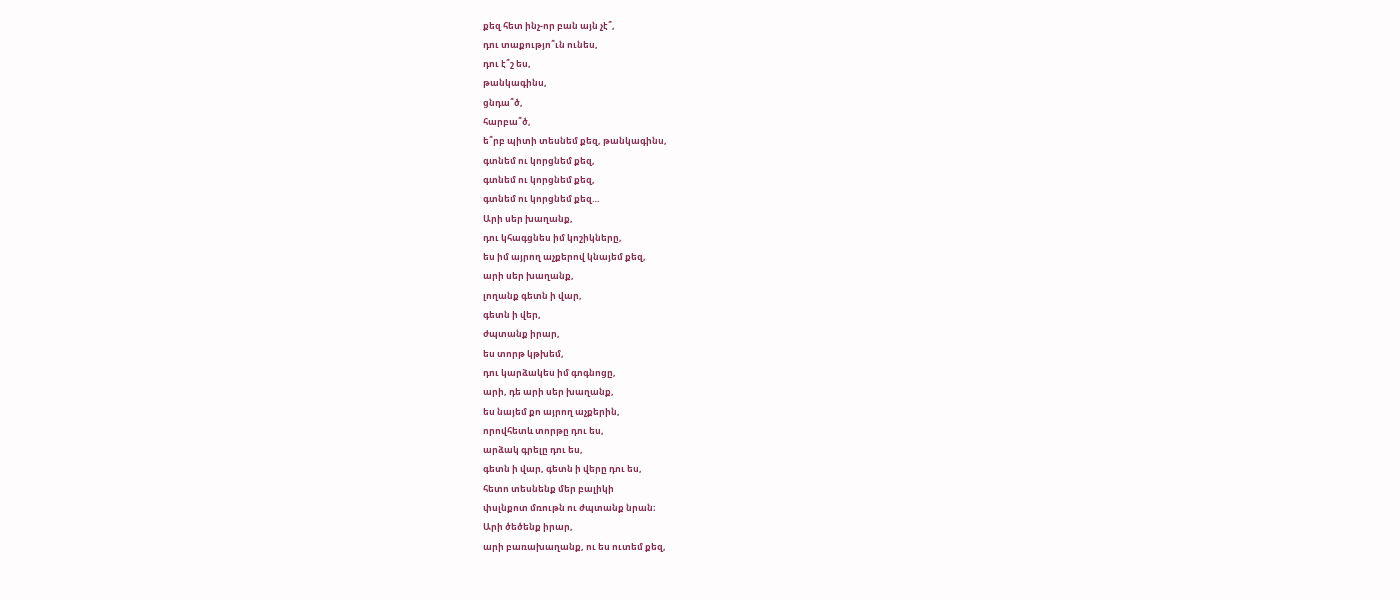քեզ հետ ինչ-որ բան այն չէ՞,
դու տաքությո՞ւն ունես,
դու է՞շ ես,
թանկագինս,
ցնդա՞ծ,
հարբա՞ծ,
ե՞րբ պիտի տեսնեմ քեզ, թանկագինս,
գտնեմ ու կորցնեմ քեզ,
գտնեմ ու կորցնեմ քեզ,
գտնեմ ու կորցնեմ քեզ…
Արի սեր խաղանք,
դու կհագցնես իմ կոշիկները,
ես իմ այրող աչքերով կնայեմ քեզ,
արի սեր խաղանք,
լողանք գետն ի վար,
գետն ի վեր,
ժպտանք իրար,
ես տորթ կթխեմ,
դու կարձակես իմ գոգնոցը,
արի, դե արի սեր խաղանք,
ես նայեմ քո այրող աչքերին,
որովհետև տորթը դու ես,
արձակ գրելը դու ես,
գետն ի վար, գետն ի վերը դու ես,
հետո տեսնենք մեր բալիկի
փսլնքոտ մռութն ու ժպտանք նրան։
Արի ծեծենք իրար,
արի բառախաղանք, ու ես ուտեմ քեզ,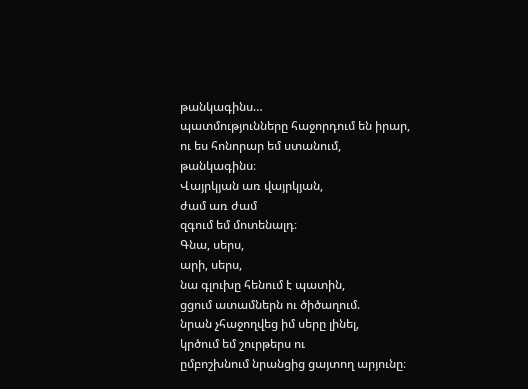թանկագինս…
պատմությունները հաջորդում են իրար,
ու ես հոնորար եմ ստանում,
թանկագինս։
Վայրկյան առ վայրկյան,
ժամ առ ժամ
զգում եմ մոտենալդ։
Գնա, սերս,
արի, սերս,
նա գլուխը հենում է պատին,
ցցում ատամներն ու ծիծաղում.
նրան չհաջողվեց իմ սերը լինել,
կրծում եմ շուրթերս ու
ըմբոշխնում նրանցից ցայտող արյունը։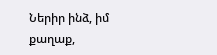Ներիր ինձ, իմ քաղաք,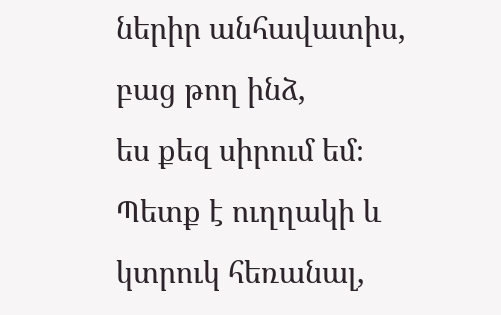ներիր անհավատիս,
բաց թող ինձ,
ես քեզ սիրում եմ։
Պետք է ուղղակի և կտրուկ հեռանալ,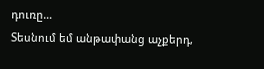դուռը…
Տեսնում եմ անթափանց աչքերդ,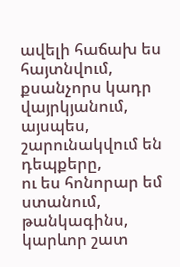ավելի հաճախ ես հայտնվում,
քսանչորս կադր վայրկյանում,
այսպես, շարունակվում են դեպքերը,
ու ես հոնորար եմ ստանում,
թանկագինս,
կարևոր շատ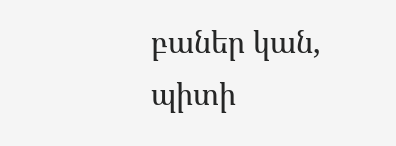բաներ կան,
պիտի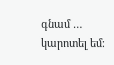գնամ …
կարոտել եմ։